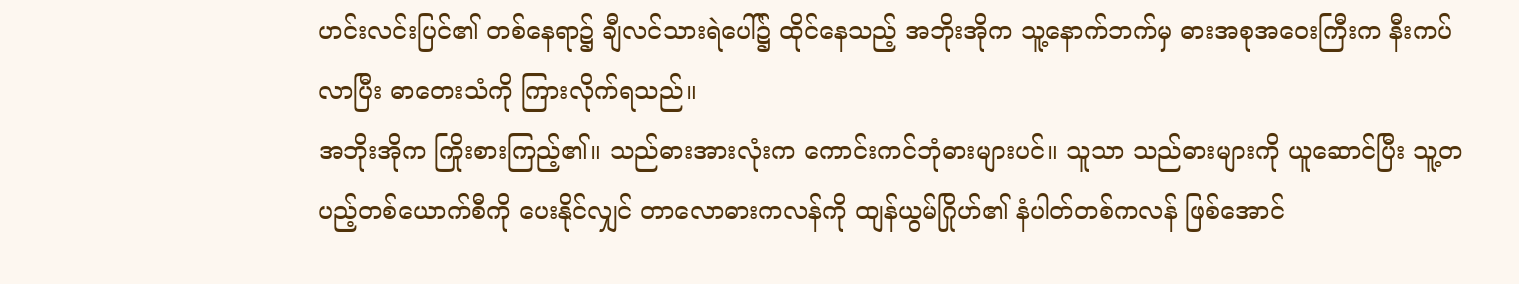ဟင်းလင်းပြင်၏ တစ်နေရာ၌ ချီလင်သားရဲပေါ်၌ ထိုင်နေသည့် အဘိုးအိုက သူ့နောက်ဘက်မှ ဓားအစုအဝေးကြီးက နီးကပ်လာပြီး ဓာတေးသံကို ကြားလိုက်ရသည်။
အဘိုးအိုက ကြိုးစားကြည့်၏။ သည်ဓားအားလုံးက ကောင်းကင်ဘုံဓားများပင်။ သူသာ သည်ဓားများကို ယူဆောင်ပြီး သူ့တပည့်တစ်ယောက်စီကို ပေးနိုင်လျှင် တာလောဓားကလန်ကို ထျန်ယွမ်ဂြိုဟ်၏ နံပါတ်တစ်ကလန် ဖြစ်အောင်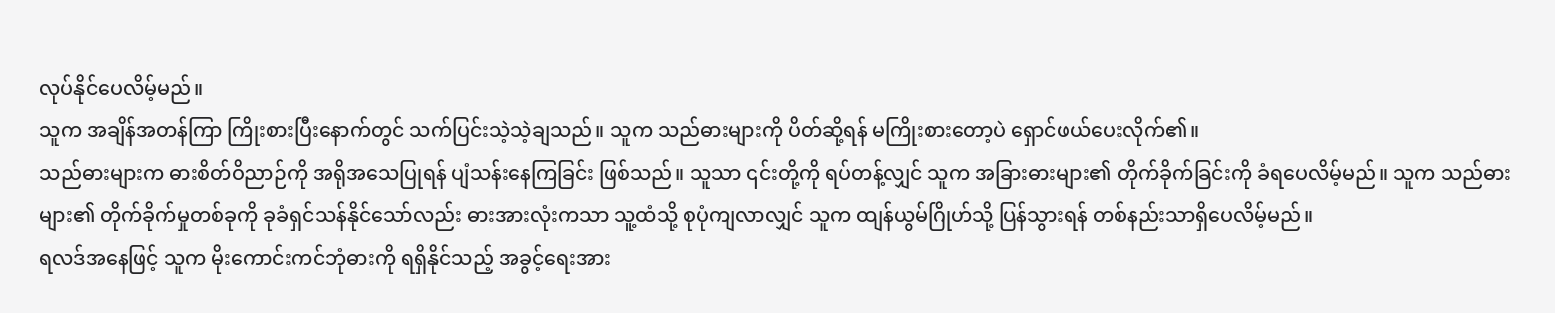လုပ်နိုင်ပေလိမ့်မည်။
သူက အချိန်အတန်ကြာ ကြိုးစားပြီးနောက်တွင် သက်ပြင်းသဲ့သဲ့ချသည်။ သူက သည်ဓားများကို ပိတ်ဆို့ရန် မကြိုးစားတော့ပဲ ရှောင်ဖယ်ပေးလိုက်၏။
သည်ဓားများက ဓားစိတ်ဝိညာဉ်ကို အရိုအသေပြုရန် ပျံသန်းနေကြခြင်း ဖြစ်သည်။ သူသာ ၎င်းတို့ကို ရပ်တန့်လျှင် သူက အခြားဓားများ၏ တိုက်ခိုက်ခြင်းကို ခံရပေလိမ့်မည်။ သူက သည်ဓားများ၏ တိုက်ခိုက်မှုတစ်ခုကို ခုခံရှင်သန်နိုင်သော်လည်း ဓားအားလုံးကသာ သူ့ထံသို့ စုပုံကျလာလျှင် သူက ထျန်ယွမ်ဂြိုဟ်သို့ ပြန်သွားရန် တစ်နည်းသာရှိပေလိမ့်မည်။
ရလဒ်အနေဖြင့် သူက မိုးကောင်းကင်ဘုံဓားကို ရရှိနိုင်သည့် အခွင့်ရေးအား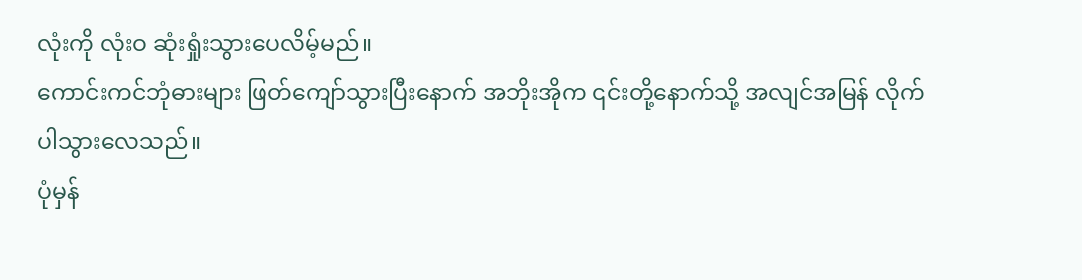လုံးကို လုံးဝ ဆုံးရှုံးသွားပေလိမ့်မည်။
ကောင်းကင်ဘုံဓားများ ဖြတ်ကျော်သွားပြီးနောက် အဘိုးအိုက ၎င်းတို့နောက်သို့ အလျင်အမြန် လိုက်ပါသွားလေသည်။
ပုံမှန်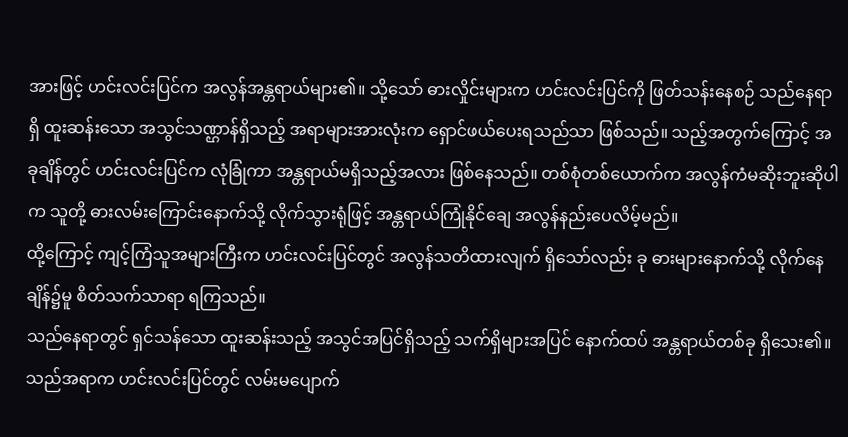အားဖြင့် ဟင်းလင်းပြင်က အလွန်အန္တရာယ်များ၏။ သို့သော် ဓားလှိုင်းများက ဟင်းလင်းပြင်ကို ဖြတ်သန်းနေစဉ် သည်နေရာရှိ ထူးဆန်းသော အသွင်သဏ္ဌာန်ရှိသည့် အရာများအားလုံးက ရှောင်ဖယ်ပေးရသည်သာ ဖြစ်သည်။ သည့်အတွက်ကြောင့် အခုချိန်တွင် ဟင်းလင်းပြင်က လုံခြုံကာ အန္တရာယ်မရှိသည့်အလား ဖြစ်နေသည်။ တစ်စုံတစ်ယောက်က အလွန်ကံမဆိုးဘူးဆိုပါက သူတို့ ဓားလမ်းကြောင်းနောက်သို့ လိုက်သွားရုံဖြင့် အန္တရာယ်ကြုံနိုင်ချေ အလွန်နည်းပေလိမ့်မည်။
ထို့ကြောင့် ကျင့်ကြံသူအများကြီးက ဟင်းလင်းပြင်တွင် အလွန်သတိထားလျက် ရှိသော်လည်း ခု ဓားများနောက်သို့ လိုက်နေချိန်၌မူ စိတ်သက်သာရာ ရကြသည်။
သည်နေရာတွင် ရှင်သန်သော ထူးဆန်းသည့် အသွင်အပြင်ရှိသည့် သက်ရှိများအပြင် နောက်ထပ် အန္တရာယ်တစ်ခု ရှိသေး၏။ သည်အရာက ဟင်းလင်းပြင်တွင် လမ်းမပျောက်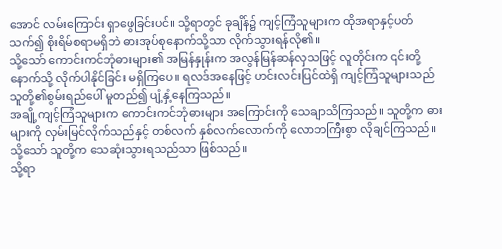အောင် လမ်းကြောင်း ရှာဖွေခြင်းပင်။ သို့ရာတွင် ခုချိန်၌ ကျင့်ကြံသူများက ထိုအရာနှင့်ပတ်သက်၍ စိုးရိမ်စရာမရှိဘဲ ဓားအုပ်စုနောက်သို့သာ လိုက်သွားရန်လို၏။
သို့သော် ကောင်းကင်ဘုံဓားများ၏ အမြန်နှုန်းက အလွန်မြန်ဆန်လှသဖြင့် လူတိုင်းက ၎င်းတို့နောက်သို့ လိုက်ပါနိုင်ခြင်း မရှိကြပေ။ ရလဒ်အနေဖြင့် ဟင်းလင်းပြင်ထဲရှိ ကျင့်ကြံသူများသည် သူတို့၏စွမ်းရည်ပေါ် မူတည်၍ ပျံ့နှံ့နေကြသည်။
အချို့ကျင့်ကြံသူများက ကောင်းကင်ဘုံဓားများ အကြောင်းကို သေချာသိကြသည်။ သူတို့က ဓားများကို လှမ်းမြင်လိုက်သည်နှင့် တစ်လက် နှစ်လက်လောက်ကို လောဘကြီးစွာ လိုချင်ကြသည်။ သို့သော် သူတို့က သေဆုံးသွားရသည်သာ ဖြစ်သည်။
သို့ရာ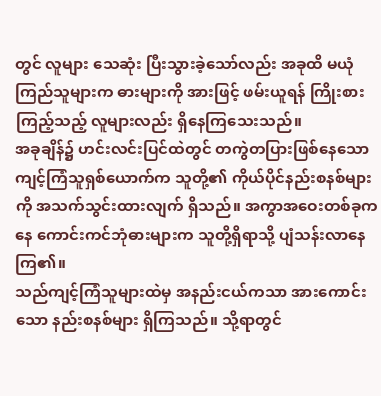တွင် လူများ သေဆုံး ပြီးသွားခဲ့သော်လည်း အခုထိ မယုံကြည်သူများက ဓားများကို အားဖြင့် ဖမ်းယူရန် ကြိုးစားကြည့်သည့် လူများလည်း ရှိနေကြသေးသည်။
အခုချိန်၌ ဟင်းလင်းပြင်ထဲတွင် တကွဲတပြားဖြစ်နေသော ကျင့်ကြံသူရှစ်ယောက်က သူတို့၏ ကိုယ်ပိုင်နည်းစနစ်များကို အသက်သွင်းထားလျက် ရှိသည်။ အကွာအဝေးတစ်ခုကနေ ကောင်းကင်ဘုံဓားများက သူတို့ရှိရာသို့ ပျံသန်းလာနေကြ၏။
သည်ကျင့်ကြံသူများထဲမှ အနည်းငယ်ကသာ အားကောင်းသော နည်းစနစ်များ ရှိကြသည်။ သို့ရာတွင်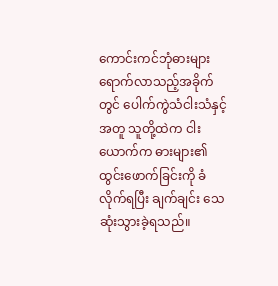ကောင်းကင်ဘုံဓားများ ရောက်လာသည့်အခိုက်တွင် ပေါက်ကွဲသံငါးသံနှင့်အတူ သူတို့ထဲက ငါးယောက်က ဓားများ၏ ထွင်းဖောက်ခြင်းကို ခံလိုက်ရပြီး ချက်ချင်း သေဆုံးသွားခဲ့ရသည်။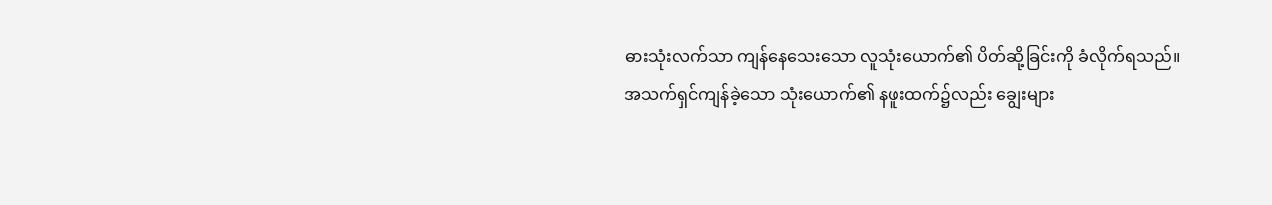ဓားသုံးလက်သာ ကျန်နေသေးသော လူသုံးယောက်၏ ပိတ်ဆို့ခြင်းကို ခံလိုက်ရသည်။
အသက်ရှင်ကျန်ခဲ့သော သုံးယောက်၏ နဖူးထက်၌လည်း ချွေးများ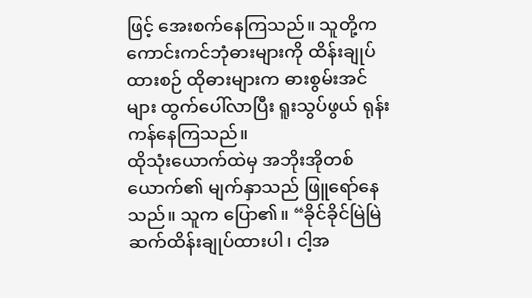ဖြင့် အေးစက်နေကြသည်။ သူတို့က ကောင်းကင်ဘုံဓားများကို ထိန်းချုပ်ထားစဉ် ထိုဓားများက ဓားစွမ်းအင်များ ထွက်ပေါ်လာပြီး ရူးသွပ်ဖွယ် ရုန်းကန်နေကြသည်။
ထိုသုံးယောက်ထဲမှ အဘိုးအိုတစ်ယောက်၏ မျက်နှာသည် ဖြူရော်နေသည်။ သူက ပြော၏။ “ခိုင်ခိုင်မြဲမြဲ ဆက်ထိန်းချုပ်ထားပါ၊ ငါ့အ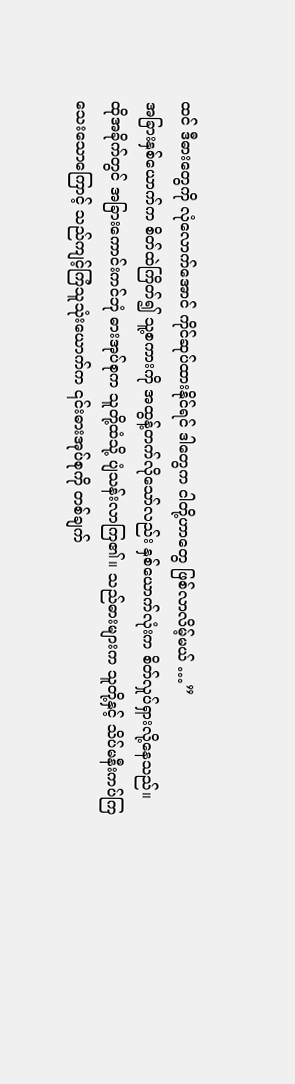ထင် ဒီဓားတွေကို လုံလောက်အောင် ကိုင်ဆုပ်ထားနိုင်ရင် ဒါတွေက ငါတို့ဟာတွေ ဖြစ်လာလိမ့်မယ် …”
အခြားနှစ်ယောက်က စိတ်ထဲကြိတ်၍ သူ့စကားကို အထွန့်တက်လိုသော်လည်း နှစ်ယောက်လုံးက စိတ်လှုပ်ရှားလို့နေသည်။
ထိုအခိုက်တွင် အခြားကောင်းကင်ဘုံ ဓားအုပ်စုက သူတို့ထံသို့ ပျံသန်းလာကြ၏။ သည်ဓားများက သူတို့နှင့် သိပ်မနီးကပ်ကြ သေးသောကြောင့် သည်ကျင့်ကြံသူသုံးယောက်က ၎င်းဓားအုပ်စုကို တစ်ချက်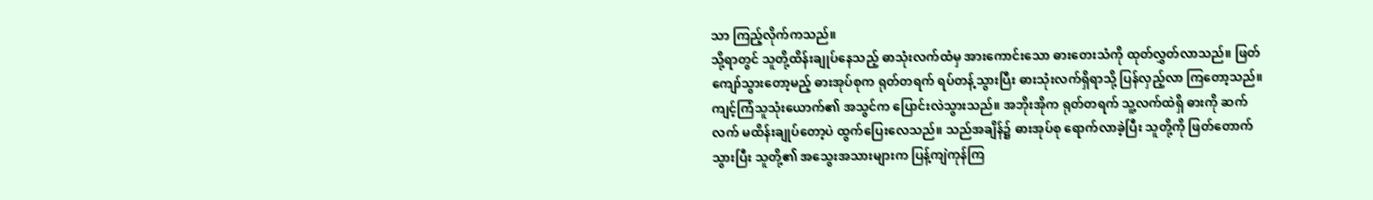သာ ကြည့်လိုက်ကသည်။
သို့ရာတွင် သူတို့ထိန်းချုပ်နေသည့် ဓာသုံးလက်ထံမှ အားကောင်းသော ဓားတေးသံကို ထုတ်လွှတ်လာသည်။ ဖြတ်ကျော်သွားတော့မည့် ဓားအုပ်စုက ရုတ်တရက် ရပ်တန့်သွားပြီး ဓားသုံးလက်ရှိရာသို့ ပြန်လှည့်လာ ကြတော့သည်။
ကျင့်ကြံသူသုံးယောက်၏ အသွင်က ပြောင်းလဲသွားသည်။ အဘိုးအိုက ရုတ်တရက် သူ့လက်ထဲရှိ ဓားကို ဆက်လက် မထိန်းချုပ်တော့ပဲ ထွက်ပြေးလေသည်။ သည်အချိန်၌ ဓားအုပ်စု ရောက်လာခဲ့ပြီး သူတို့ကို ဖြတ်တောက်သွားပြီး သူတို့၏ အသွေးအသားများက ပြန့်ကျဲကုန်ကြ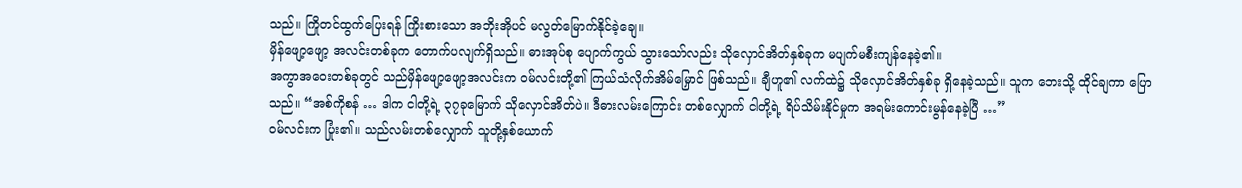သည်။ ကြိုတင်ထွက်ပြေးရန် ကြိုးစားသော အဘိုးအိုပင် မလွတ်မြောက်နိုင်ခဲ့ချေ။
မှိန်ဖျော့ဖျော့ အလင်းတစ်ခုက တောက်ပလျက်ရှိသည်။ ဓားအုပ်စု ပျောက်ကွယ် သွားသော်လည်း သိုလှောင်အိတ်နှစ်ခုက မပျက်မစီးကျန်နေခဲ့၏။
အကွာအဝေးတစ်ခုတွင် သည်မှိန်ဖျော့ဖျော့အလင်းက ဝမ်လင်းတို့၏ ကြယ်သံလိုက်အိမ်မြှောင် ဖြစ်သည်။ ချီဟူ၏ လက်ထဲ၌ သိုလှောင်အိတ်နှစ်ခု ရှိနေခဲ့သည်။ သူက ဘေးသို့ ထိုင်ချကာ ပြောသည်။ “အစ်ကိုစန် … ဒါက ငါတို့ရဲ့ ၃၇ခုမြောက် သိုလှောင်အိတ်ပဲ။ ဒီဓားလမ်းကြောင်း တစ်လျှောက် ငါတို့ရဲ့ ရိပ်သိမ်းနိုင်မှုက အရမ်းကောင်းမွန်နေခဲ့ပြီ …”
ဝမ်လင်းက ပြုံး၏။ သည်လမ်းတစ်လျှောက် သူတို့နှစ်ယောက်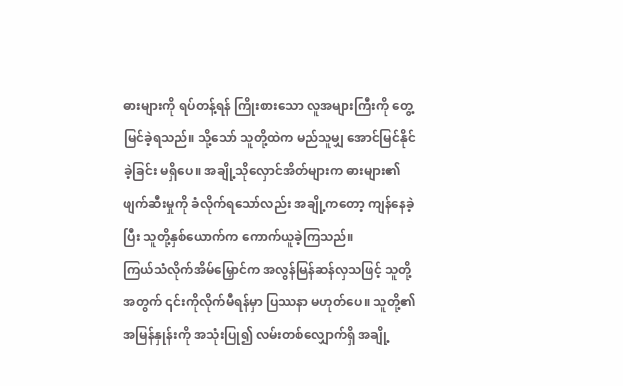ဓားများကို ရပ်တန့်ရန် ကြိုးစားသော လူအများကြီးကို တွေ့မြင်ခဲ့ရသည်။ သို့သော် သူတို့ထဲက မည်သူမျှ အောင်မြင်နိုင်ခဲ့ခြင်း မရှိပေ။ အချို့သိုလှောင်အိတ်များက ဓားများ၏ဖျက်ဆီးမှုကို ခံလိုက်ရသော်လည်း အချို့ကတော့ ကျန်နေခဲ့ပြီး သူတို့နှစ်ယောက်က ကောက်ယူခဲ့ကြသည်။
ကြယ်သံလိုက်အိမ်မြှောင်က အလွန်မြန်ဆန်လှသဖြင့် သူတို့အတွက် ၎င်းကိုလိုက်မီရန်မှာ ပြဿနာ မဟုတ်ပေ။ သူတို့၏ အမြန်နှုန်းကို အသုံးပြု၍ လမ်းတစ်လျှောက်ရှိ အချို့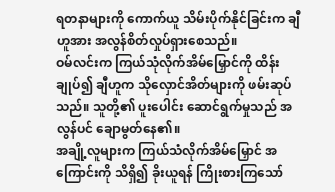ရတနာများကို ကောက်ယူ သိမ်းပိုက်နိုင်ခြင်းက ချီဟူအား အလွန်စိတ်လှုပ်ရှားစေသည်။
ဝမ်လင်းက ကြယ်သုံလိုက်အိမ်မြှောင်ကို ထိန်းချုပ်၍ ချီဟူက သိုလှောင်အိတ်များကို ဖမ်းဆုပ်သည်။ သူတို့၏ ပူးပေါင်း ဆောင်ရွက်မှုသည် အလွန်ပင် ချောမွတ်နေ၏။
အချို့လူများက ကြယ်သံလိုက်အိမ်မြှောင် အကြောင်းကို သိရှိ၍ ခိုးယူရန် ကြိုးစားကြသော်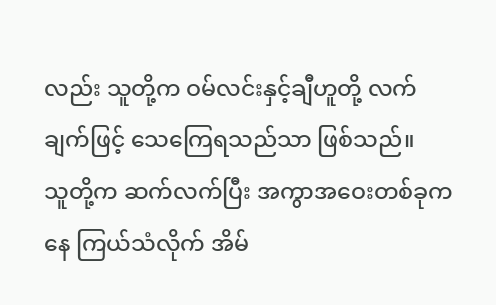လည်း သူတို့က ဝမ်လင်းနှင့်ချီဟူတို့ လက်ချက်ဖြင့် သေကြေရသည်သာ ဖြစ်သည်။
သူတို့က ဆက်လက်ပြီး အကွာအဝေးတစ်ခုကနေ ကြယ်သံလိုက် အိမ်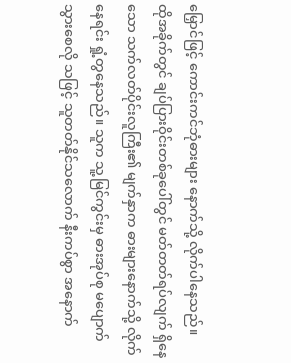မြှောင်ဖြင့် ကောင်းကင်ဘုံဓားများ နောက်သို့ လိုက်ပါနေသည်။
ထိုအခိုက်တွင် ချပ်ပြားဝိုင်းတစ်ခုပေါ်တွင် မတ်တတ်ရပ်လျက် ရှိနေသော သက်လတ်ပိုင်းလူကြီး၏ မျက်နှာက ဓားများနောက်သို့ လိုက်နေရင်း ရှုံ့တွနေသည်။ သူက သူ့မြင်ကွင်းမှ ဓားအုပ်စု မပျောက်သွားစေလို သဖြင့် သူတတ်နိုင်သလောက် နီးကပ်စွာ အနောက်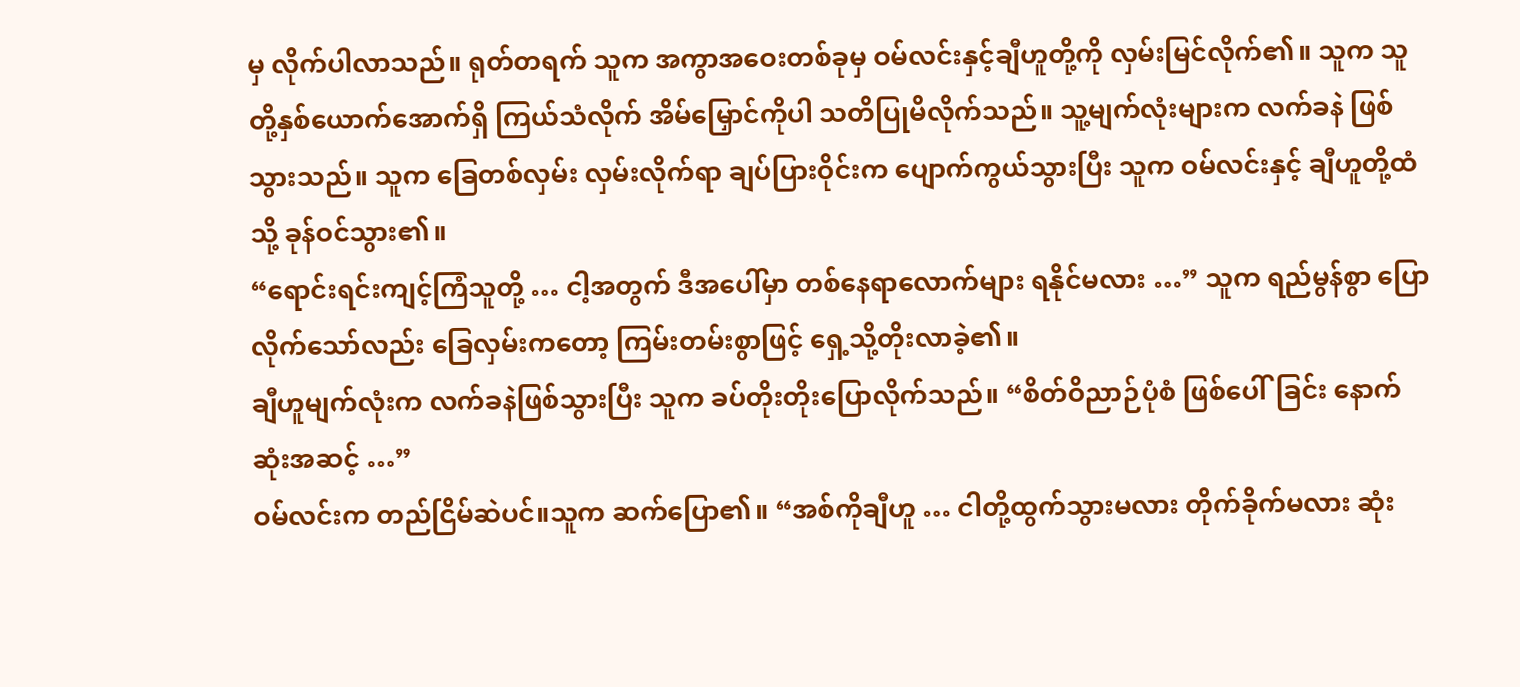မှ လိုက်ပါလာသည်။ ရုတ်တရက် သူက အကွာအဝေးတစ်ခုမှ ဝမ်လင်းနှင့်ချီဟူတို့ကို လှမ်းမြင်လိုက်၏။ သူက သူတို့နှစ်ယောက်အောက်ရှိ ကြယ်သံလိုက် အိမ်မြှောင်ကိုပါ သတိပြုမိလိုက်သည်။ သူ့မျက်လုံးများက လက်ခနဲ ဖြစ်သွားသည်။ သူက ခြေတစ်လှမ်း လှမ်းလိုက်ရာ ချပ်ပြားဝိုင်းက ပျောက်ကွယ်သွားပြီး သူက ဝမ်လင်းနှင့် ချီဟူတို့ထံသို့ ခုန်ဝင်သွား၏။
“ရောင်းရင်းကျင့်ကြံသူတို့ … ငါ့အတွက် ဒီအပေါ်မှာ တစ်နေရာလောက်များ ရနိုင်မလား …” သူက ရည်မွန်စွာ ပြောလိုက်သော်လည်း ခြေလှမ်းကတော့ ကြမ်းတမ်းစွာဖြင့် ရှေ့သို့တိုးလာခဲ့၏။
ချီဟူမျက်လုံးက လက်ခနဲဖြစ်သွားပြီး သူက ခပ်တိုးတိုးပြောလိုက်သည်။ “စိတ်ဝိညာဉ်ပုံစံ ဖြစ်ပေါ်ခြင်း နောက်ဆုံးအဆင့် …”
ဝမ်လင်းက တည်ငြိမ်ဆဲပင်။သူက ဆက်ပြော၏။ “အစ်ကိုချီဟူ … ငါတို့ထွက်သွားမလား တိုက်ခိုက်မလား ဆုံး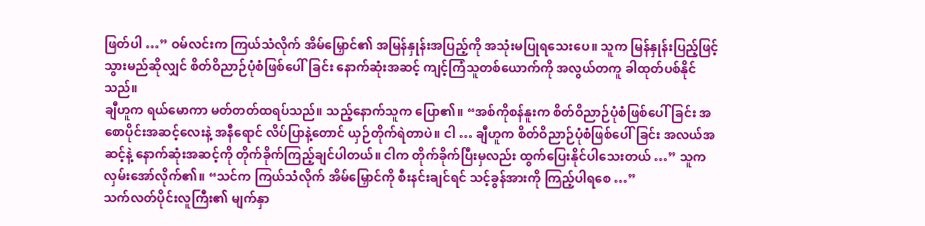ဖြတ်ပါ …” ဝမ်လင်းက ကြယ်သံလိုက် အိမ်မြှောင်၏ အမြန်နှုန်းအပြည့်ကို အသုံးမပြုရသေးပေ။ သူက မြန်နှုန်းပြည့်ဖြင့် သွားမည်ဆိုလျှင် စိတ်ဝိညာဉ်ပုံစံဖြစ်ပေါ်ခြင်း နောက်ဆုံးအဆင့် ကျင့်ကြံသူတစ်ယောက်ကို အလွယ်တကူ ခါထုတ်ပစ်နိုင်သည်။
ချီဟူက ရယ်မောကာ မတ်တတ်ထရပ်သည်။ သည့်နောက်သူက ပြော၏။ “အစ်ကိုစန်နူးက စိတ်ဝိညာဉ်ပုံစံဖြစ်ပေါ်ခြင်း အစောပိုင်းအဆင့်လေးနဲ့ အနီရောင် လိပ်ပြာနဲ့တောင် ယှဉ်တိုက်ရဲတာပဲ။ ငါ … ချီဟူက စိတ်ဝိညာဉ်ပုံစံဖြစ်ပေါ်ခြင်း အလယ်အဆင့်နဲ့ နောက်ဆုံးအဆင့်ကို တိုက်ခိုက်ကြည့်ချင်ပါတယ်။ ငါက တိုက်ခိုက်ပြီးမှလည်း ထွက်ပြေးနိုင်ပါသေးတယ် …” သူက လှမ်းအော်လိုက်၏။ “သင်က ကြယ်သံလိုက် အိမ်မြှောင်ကို စီးနင်းချင်ရင် သင့်ခွန်အားကို ကြည့်ပါရစေ …”
သက်လတ်ပိုင်းလူကြီး၏ မျက်နှာ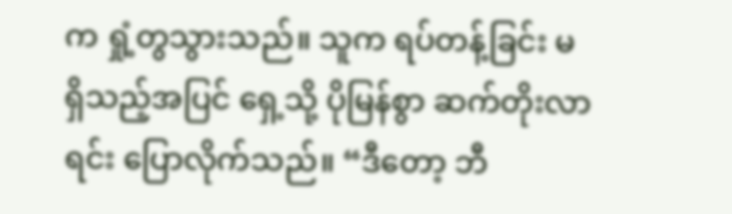က ရှုံ့တွသွားသည်။ သူက ရပ်တန့်ခြင်း မရှိသည့်အပြင် ရှေ့သို့ ပိုမြန်စွာ ဆက်တိုးလာရင်း ပြောလိုက်သည်။ “ဒီတော့ ဘီ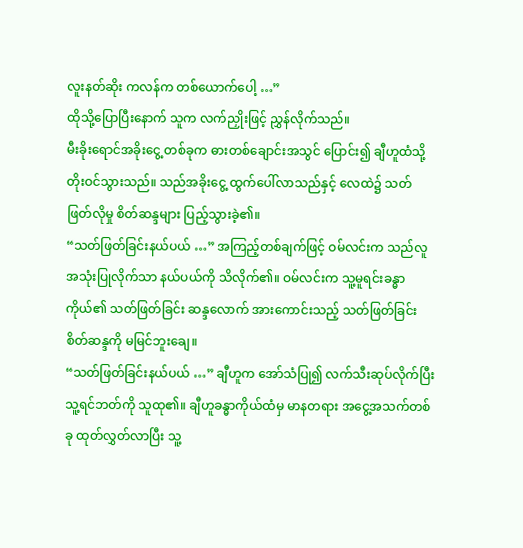လူးနတ်ဆိုး ကလန်က တစ်ယောက်ပေါ့ …”
ထိုသို့ပြောပြီးနောက် သူက လက်ညှိုးဖြင့် ညွှန်လိုက်သည်။
မီးခိုးရောင်အခိုးငွေ့ တစ်ခုက ဓားတစ်ချောင်းအသွင် ပြောင်း၍ ချီဟူထံသို့ တိုးဝင်သွားသည်။ သည်အခိုးငွေ့ ထွက်ပေါ်လာသည်နှင့် လေထဲ၌ သတ်ဖြတ်လိုမှု စိတ်ဆန္ဒများ ပြည့်သွားခဲ့၏။
“သတ်ဖြတ်ခြင်းနယ်ပယ် …” အကြည့်တစ်ချက်ဖြင့် ဝမ်လင်းက သည်လူအသုံးပြုလိုက်သာ နယ်ပယ်ကို သိလိုက်၏။ ဝမ်လင်းက သူ့မူရင်းခန္ဓာကိုယ်၏ သတ်ဖြတ်ခြင်း ဆန္ဒလောက် အားကောင်းသည့် သတ်ဖြတ်ခြင်း စိတ်ဆန္ဒကို မမြင်ဘူးချေ။
“သတ်ဖြတ်ခြင်းနယ်ပယ် …” ချီဟူက အော်သံပြု၍ လက်သီးဆုပ်လိုက်ပြီး သူ့ရင်ဘတ်ကို သူထု၏။ ချီဟူခန္ဓာကိုယ်ထံမှ မာနတရား အငွေ့အသက်တစ်ခု ထုတ်လွှတ်လာပြီး သူ့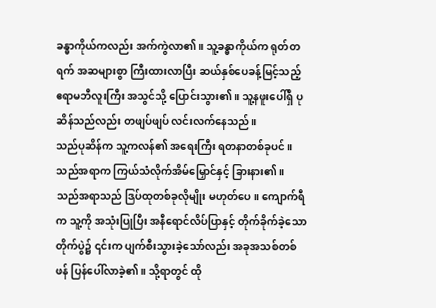ခန္ဓာကိုယ်ကလည်း အက်ကွဲလာ၏။ သူ့ခန္ဓာကိုယ်က ရုတ်တရက် အဆများစွာ ကြီးထားလာပြီး ဆယ်နှစ်ပေခန့်မြင့်သည့် ဧရာမဘီလူးကြီး အသွင်သို့ ပြောင်းသွား၏။ သူ့နဖူးပေါ်ရှိ ပုဆိန်သည်လည်း တဖျပ်ဖျပ် လင်းလက်နေသည်။
သည်ပုဆိန်က သူ့ကလန်၏ အရေးကြီး ရတနာတစ်ခုပင်။ သည်အရာက ကြယ်သံလိုက်အိမ်မြှောင်နှင့် ခြားနား၏။ သည်အရာသည် ဒြပ်ထုတစ်ခုလိုမျိုး မဟုတ်ပေ။ ကျောက်ရီက သူ့ကို အသုံးပြုပြီး အနီရောင်လိပ်ပြာနှင့် တိုက်ခိုက်ခဲ့သော တိုက်ပွဲ၌ ၎င်းက ပျက်စီးသွားခဲ့သော်လည်း အခုအသစ်တစ်ဖန် ပြန်ပေါ်လာခဲ့၏။ သို့ရာတွင် ထို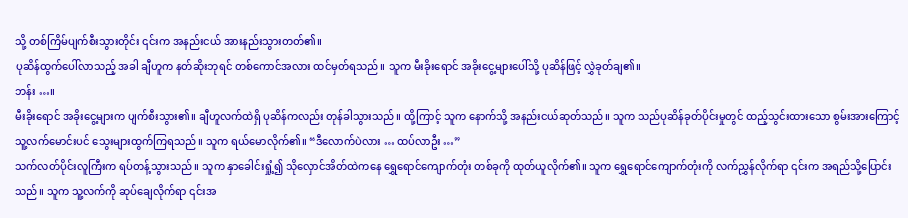သို့ တစ်ကြိမ်ပျက်စီးသွားတိုင်း ၎င်းက အနည်းငယ် အားနည်းသွားတတ်၏။
ပုဆိန်ထွက်ပေါ်လာသည့် အခါ ချီဟူက နတ်ဆိုးဘုရင် တစ်ကောင်အလား ထင်မှတ်ရသည်။ သူက မီးခိုးရောင် အခိုးငွေ့များပေါ်သို့ ပုဆိန်ဖြင့် လွှဲခုတ်ချ၏။
ဘန်း …။
မီးခိုးရောင် အခိုးငွေ့များက ပျက်စီးသွား၏။ ချီဟူလက်ထဲရှိ ပုဆိန်ကလည်း တုန်ခါသွားသည်။ ထို့ကြာင့် သူက နောက်သို့ အနည်းငယ်ဆုတ်သည်။ သူက သည်ပုဆိန်ခုတ်ပိုင်းမှုတွင် ထည့်သွင်းထားသော စွမ်းအားကြောင့် သူ့လက်မောင်းပင် သွေးများထွက်ကြရသည်။ သူက ရယ်မောလိုက်၏။ “ဒီလောက်ပဲလား … ထပ်လာဦး …”
သက်လတ်ပိုင်းလူကြီးက ရပ်တန့်သွားသည်။ သူက နှာခေါင်းရှုံ့၍ သိုလှောင်အိတ်ထဲကနေ ရွှေရောင်ကျောက်တုံး တစ်ခုကို ထုတ်ယူလိုက်၏။ သူက ရွှေရောင်ကျောက်တုံးကို လက်ညွှန်လိုက်ရာ ၎င်းက အရည်သို့ပြောင်းသည်။ သူက သူ့လက်ကို ဆုပ်ချေလိုက်ရာ ၎င်းအ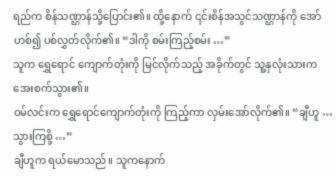ရည်က စိန်သဏ္ဌာန်သို့ပြောင်း၏။ ထို့နောက် ၎င်းစိန်အသွင်သဏ္ဌာန်ကို အော်ဟစ်၍ ပစ်လွှတ်လိုက်၏။ “ဒါကို စမ်းကြည့်စမ်း …”
သူက ရွှေရောင် ကျောက်တုံးကို မြင်လိုက်သည့် အခိုက်တွင် သူ့နှလုံးသားက အေးစက်သွား၏။
ဝမ်လင်းက ရွှေရောင်ကျောက်တုံးကို ကြည့်ကာ လှမ်းအော်လိုက်၏။ “ချီဟူ … သွားကြစို့ …”
ချီဟူက ရယ်မောသည်။ သူကနောက်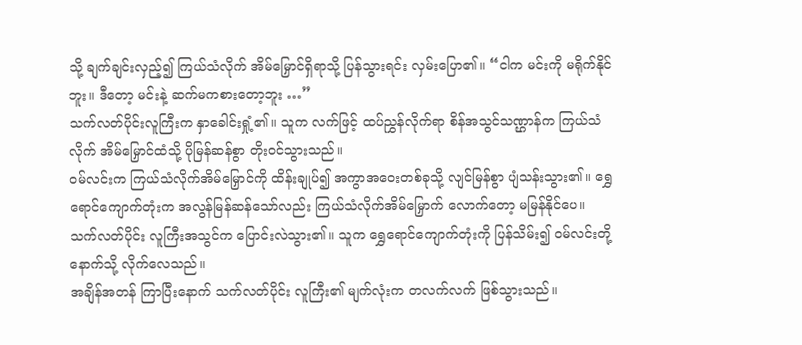သို့ ချက်ချင်းလှည့်၍ ကြယ်သံလိုက် အိမ်မြှောင်ရှိရာသို့ ပြန်သွားရင်း လှမ်းပြော၏။ “ငါက မင်းကို မရိုက်နိုင်ဘူး။ ဒီတော့ မင်းနဲ့ ဆက်မကစားတော့ဘူး …”
သက်လတ်ပိုင်းလူကြီးက နှာခေါင်းရှုံ့၏။ သူက လက်ဖြင့် ထပ်ညွှန်လိုက်ရာ စိန်အသွင်သဏ္ဌာန်က ကြယ်သံလိုက် အိမ်မြှောင်ထံသို့ ပိုမြန်ဆန်စွာ တိုးဝင်သွားသည်။
ဝမ်လင်းက ကြယ်သံလိုက်အိမ်မြှောင်ကို ထိန်းချုပ်၍ အကွာအဝေးတစ်ခုသို့ လျင်မြန်စွာ ပျံသန်းသွား၏။ ရွှေရောင်ကျောက်တုံးက အလွန်မြန်ဆန်သော်လည်း ကြယ်သံလိုက်အိမ်မြှောက် လောက်တော့ မမြန်နိုင်ပေ။
သက်လတ်ပိုင်း လူကြီးအသွင်က ပြောင်းလဲသွား၏။ သူက ရွှေရောင်ကျောက်တုံးကို ပြန်သိမ်း၍ ဝမ်လင်းတို့နောက်သို့ လိုက်လေသည်။
အချိန်အတန် ကြာပြီးနောက် သက်လတ်ပိုင်း လူကြီး၏ မျက်လုံးက တလက်လက် ဖြစ်သွားသည်။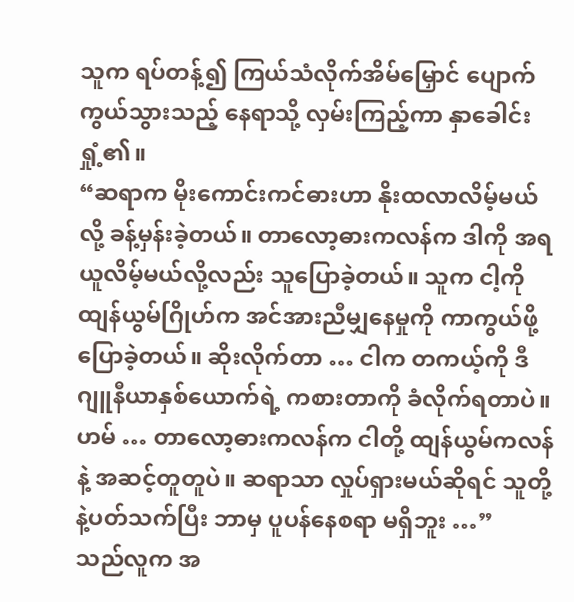သူက ရပ်တန့်၍ ကြယ်သံလိုက်အိမ်မြှောင် ပျောက်ကွယ်သွားသည့် နေရာသို့ လှမ်းကြည့်ကာ နှာခေါင်းရှုံ့၏။
“ဆရာက မိုးကောင်းကင်ဓားဟာ နိုးထလာလိမ့်မယ်လို့ ခန့်မှန်းခဲ့တယ်။ တာလော့ဓားကလန်က ဒါကို အရယူလိမ့်မယ်လို့လည်း သူပြောခဲ့တယ်။ သူက ငါ့ကို ထျန်ယွမ်ဂြိုဟ်က အင်အားညီမျှနေမှုကို ကာကွယ်ဖို့ ပြောခဲ့တယ်။ ဆိုးလိုက်တာ … ငါက တကယ့်ကို ဒီဂျူနီယာနှစ်ယောက်ရဲ့ ကစားတာကို ခံလိုက်ရတာပဲ။ ဟမ် … တာလော့ဓားကလန်က ငါတို့ ထျန်ယွမ်ကလန်နဲ့ အဆင့်တူတူပဲ။ ဆရာသာ လှုပ်ရှားမယ်ဆိုရင် သူတို့နဲ့ပတ်သက်ပြီး ဘာမှ ပူပန်နေစရာ မရှိဘူး …”
သည်လူက အ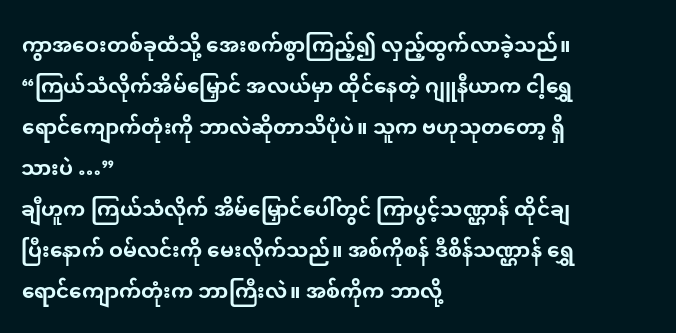ကွာအဝေးတစ်ခုထံသို့ အေးစက်စွာကြည့်၍ လှည့်ထွက်လာခဲ့သည်။
“ကြယ်သံလိုက်အိမ်မြှောင် အလယ်မှာ ထိုင်နေတဲ့ ဂျူနီယာက ငါ့ရွှေရောင်ကျောက်တုံးကို ဘာလဲဆိုတာသိပုံပဲ။ သူက ဗဟုသုတတော့ ရှိသားပဲ …”
ချီဟူက ကြယ်သံလိုက် အိမ်မြှောင်ပေါ်တွင် ကြာပွင့်သဏ္ဌာန် ထိုင်ချပြီးနောက် ဝမ်လင်းကို မေးလိုက်သည်။ အစ်ကိုစန် ဒီစိန်သဏ္ဌာန် ရွှေရောင်ကျောက်တုံးက ဘာကြီးလဲ။ အစ်ကိုက ဘာလို့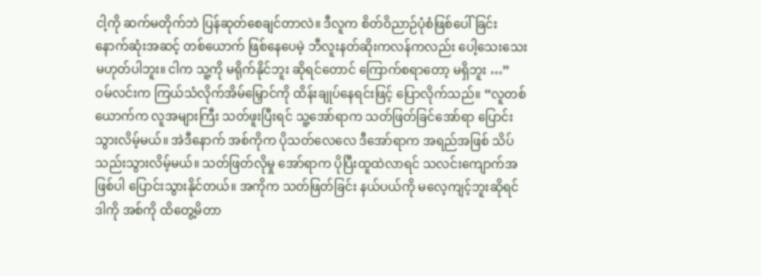ငါ့ကို ဆက်မတိုက်ဘဲ ပြန်ဆုတ်စေချင်တာလဲ။ ဒီလူက စိတ်ဝိညာဉ်ပုံစံဖြစ်ပေါ်ခြင်း နောက်ဆုံးအဆင့် တစ်ယောက် ဖြစ်နေပေမဲ့ ဘီလူးနတ်ဆိုးကလန်ကလည်း ပေါ့သေးသေး မဟုတ်ပါဘူး။ ငါက သူ့ကို မရိုက်နိုင်ဘူး ဆိုရင်တောင် ကြောက်စရာတော့ မရှိဘူး …”
ဝမ်လင်းက ကြယ်သံလိုက်အိမ်မြှောင်ကို ထိန်းချုပ်နေရင်းဖြင့် ပြောလိုက်သည်။ “လူတစ်ယောက်က လူအများကြီး သတ်ဖူးပြီးရင် သူ့အော်ရာက သတ်ဖြတ်ခြင်အော်ရာ ပြောင်းသွားလိမ့်မယ်။ အဲဒီနောက် အစ်ကိုက ပိုသတ်လေလေ ဒီအော်ရာက အရည်အဖြစ် သိပ်သည်းသွားလိမ့်မယ်။ သတ်ဖြတ်လိုမှု အော်ရာက ပိုပြီးထူထဲလာရင် သလင်းကျောက်အဖြစ်ပါ ပြောင်းသွားနိုင်တယ်။ အကိုက သတ်ဖြတ်ခြင်း နယ်ပယ်ကို မလေ့ကျင့်ဘူးဆိုရင် ဒါကို အစ်ကို ထိတွေ့မိတာ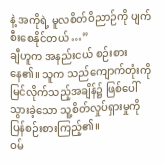နဲ့ အကိုရဲ့ မူလစိတ်ဝိညာဉ်ကို ပျက်စီးစေနိုင်တယ် …”
ချီဟူက အနည်းငယ် စဉ်းစားနေ၏။ သူက သည်ကျောက်တုံးကို မြင်လိုက်သည့်အချိန်၌ ဖြစ်ပေါ်သွားခဲ့သော သူ့စိတ်လှုပ်ရှားမှုကို ပြန်စဉ်းစားကြည့်၏။
ဝမ်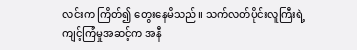လင်းက ကြိတ်၍ တွေးနေမိသည်။ သက်လတ်ပိုင်းလူကြီးရဲ့ ကျင့်ကြံမှုအဆင့်က အနီ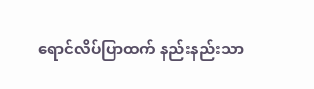ရောင်လိပ်ပြာထက် နည်းနည်းသာ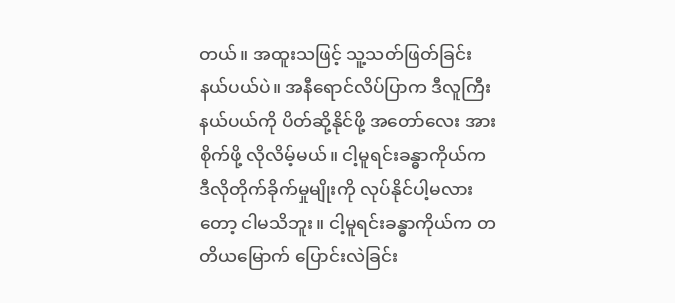တယ်။ အထူးသဖြင့် သူ့သတ်ဖြတ်ခြင်း နယ်ပယ်ပဲ။ အနီရောင်လိပ်ပြာက ဒီလူကြီးနယ်ပယ်ကို ပိတ်ဆို့နိုင်ဖို့ အတော်လေး အားစိုက်ဖို့ လိုလိမ့်မယ်။ ငါ့မူရင်းခန္ဓာကိုယ်က ဒီလိုတိုက်ခိုက်မှုမျိုးကို လုပ်နိုင်ပါ့မလားတော့ ငါမသိဘူး။ ငါ့မူရင်းခန္ဓာကိုယ်က တတိယမြောက် ပြောင်းလဲခြင်း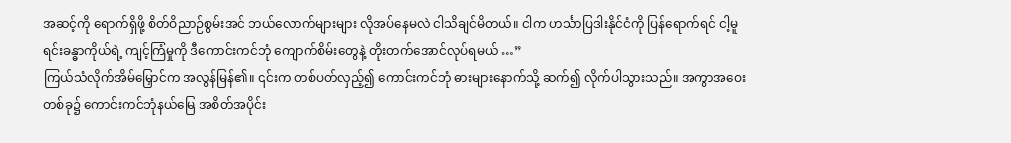အဆင့်ကို ရောက်ရှိဖို့ စိတ်ဝိညာဉ်စွမ်းအင် ဘယ်လောက်များများ လိုအပ်နေမလဲ ငါသိချင်မိတယ်။ ငါက ဟင်္သာပြဒါးနိုင်ငံကို ပြန်ရောက်ရင် ငါ့မူရင်းခန္ဓာကိုယ်ရဲ့ ကျင့်ကြံမှုကို ဒီကောင်းကင်ဘုံ ကျောက်စိမ်းတွေနဲ့ တိုးတက်အောင်လုပ်ရမယ် …”
ကြယ်သံလိုက်အိမ်မြှောင်က အလွန်မြန်၏။ ၎င်းက တစ်ပတ်လှည့်၍ ကောင်းကင်ဘုံ ဓားများနောက်သို့ ဆက်၍ လိုက်ပါသွားသည်။ အကွာအဝေးတစ်ခု၌ ကောင်းကင်ဘုံနယ်မြေ အစိတ်အပိုင်း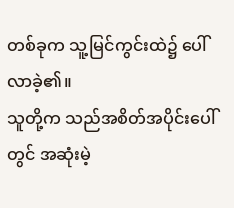တစ်ခုက သူ့မြင်ကွင်းထဲ၌ ပေါ်လာခဲ့၏။
သူတို့က သည်အစိတ်အပိုင်းပေါ်တွင် အဆုံးမဲ့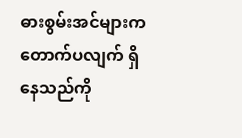ဓားစွမ်းအင်များက တောက်ပလျက် ရှိနေသည်ကို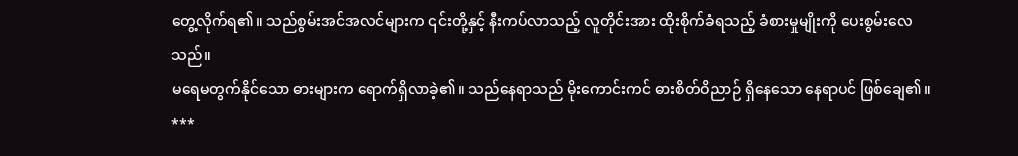တွေ့လိုက်ရ၏။ သည်စွမ်းအင်အလင်များက ၎င်းတို့နှင့် နီးကပ်လာသည့် လူတိုင်းအား ထိုးစိုက်ခံရသည့် ခံစားမှုမျိုးကို ပေးစွမ်းလေသည်။
မရေမတွက်နိုင်သော ဓားများက ရောက်ရှိလာခဲ့၏။ သည်နေရာသည် မိုးကောင်းကင် ဓားစိတ်ဝိညာဉ် ရှိနေသော နေရာပင် ဖြစ်ချေ၏။
***